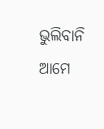ଭୁଲିବାନି ଆମେ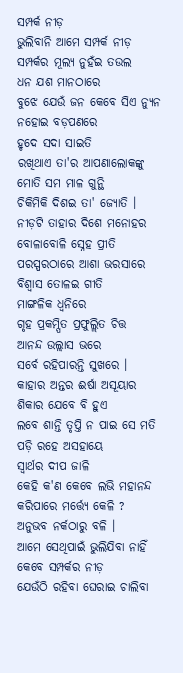ସମ୍ପର୍କ ନୀଡ଼
ଭୁଲିବାନି ଆମେ ସମ୍ପର୍କ ନୀଡ଼
ସମ୍ପର୍କର ମୂଲ୍ୟ ନୁହଁଇ ତଉଲ
ଧନ ଯଶ ମାନଠାରେ
ବୁଝେ ଯେଉଁ ଜନ କେବେ ସିଏ ନ୍ୟୁନ
ନହୋଇ ବଡ଼ପଣରେ
ହୃଦେ ସଦା ସାଇତି
ରଖିଥାଏ ତା'ର ଆପଣାଲୋକଙ୍କୁ
ମୋତି ସମ ମାଳ ଗୁନ୍ଥି
ଚିକିମିକି ଦିଶଇ ତା' ଜ୍ୟୋତି ।
ନୀଡ଼ଟି ତାହାର ଦିଶେ ମନୋହର
ବୋଳାବୋଳି ସ୍ନେହ ପ୍ରୀତି
ପରସ୍ପରଠାରେ ଆଶା ଭରସାରେ
ବିଶ୍ବାସ ତୋଳଇ ଗୀତି
ମାଙ୍ଗଳିକ ଧ୍ବନିରେ
ଗୃହ ପ୍ରକମ୍ପିତ ପ୍ରଫୁଲ୍ଲିତ ଚିତ୍ତ
ଆନନ୍ଦ ଉଲ୍ଲାସ ଭରେ
ସର୍ବେ ରହିପାରନ୍ତି ସୁଖରେ ।
କାହାର ଅନ୍ତର ଈର୍ଷା ଅସୂୟାର
ଶିକାର ଯେବେ ବି ହୁଏ
ଲବେ ଶାନ୍ତି ତୃପ୍ତି ନ ପାଇ ସେ ମତି
ପଡ଼ି ରହେ ଅସହାୟେ
ସ୍ବାର୍ଥର ଦୀପ ଜାଳି
କେହି କ'ଣ କେବେ ଲଭି ମହାନନ୍ଦ
କରିପାରେ ମର୍ତ୍ତ୍ୟେ କେଳି ?
ଅନୁଭବ ନର୍କଠାରୁ ବଳି ।
ଆମେ ସେଥିପାଇଁ ଭୁଲିଯିବା ନାହିଁ
କେବେ ସମ୍ପର୍କର ନୀଡ଼
ଯେଉଁଠି ରହିବା ଘେରାଇ ଚାଲିବା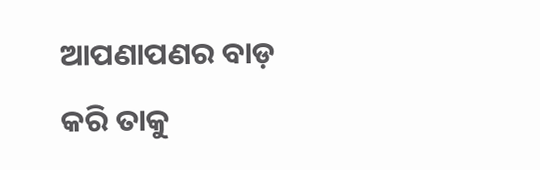ଆପଣାପଣର ବାଡ଼
କରି ତାକୁ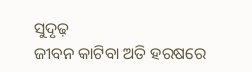ସୁଦୃଢ଼
ଜୀବନ କାଟିବା ଅତି ହରଷରେ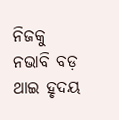ନିଜକୁ ନଭାବି ବଡ଼
ଥାଇ ହୃଦୟ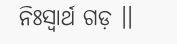ନିଃସ୍ବାର୍ଥ ଗଡ଼ ।।